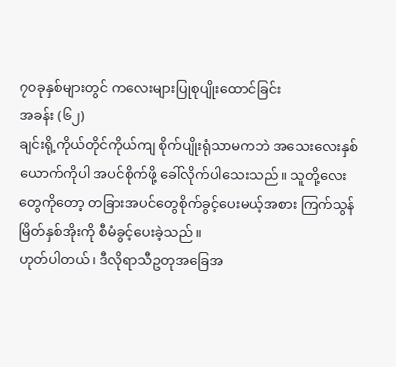၇၀ခုနှစ်များတွင် ကလေးများပြုစုပျိုးထောင်ခြင်း
အခန်း (၆၂)
ချင်းရို့ကိုယ်တိုင်ကိုယ်ကျ စိုက်ပျိုးရုံသာမကဘဲ အသေးလေးနှစ်ယောက်ကိုပါ အပင်စိုက်ဖို့ ခေါ်လိုက်ပါသေးသည်။ သူတို့လေးတွေကိုတော့ တခြားအပင်တွေစိုက်ခွင့်ပေးမယ့်အစား ကြက်သွန်မြိတ်နှစ်အိုးကို စီမံခွင့်ပေးခဲ့သည်။
ဟုတ်ပါတယ်၊ ဒီလိုရာသီဥတုအခြေအ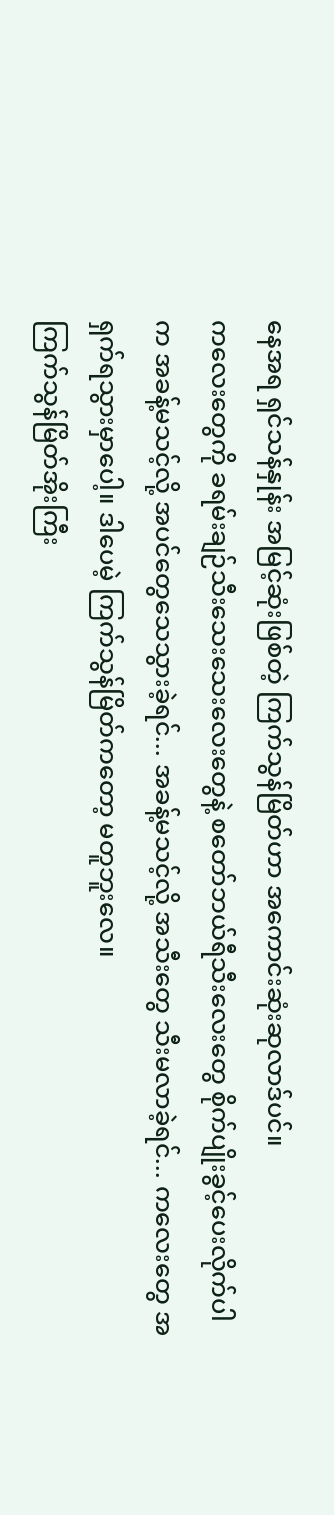နေအရ ရှင်သန်နှုန်း အမြင့်ဆုံးဖြစ်တဲ့ ကြက်သွန်မြိတ်ဟာ အကောင်းဆုံးဆုလာဒ်ပင်။
ကလေးတွေကို ခရမ်းချဉ်သီးသေးသေးလေးတွေနဲ့ စတော်ဘယ်ရီသီးလေးတွေ စိုက်ပျိုးခွင့်ပေးလိုက်ပါက အခန့်မသင့်လို့ အပင်တွေသေသွားခဲ့ရင်... အခန့်မသင့်လို့ အသီးတွေ သီးမလာခဲ့ရင်... ကလေးတွေ အရှက်ရသွားမှာပေါ့။ ဒါပေမဲ့ ကြက်သွန်မြိတ်ကတော့ မတူဘူးလေ။
ကြက်သွန်မြိတ်အိုးကြီး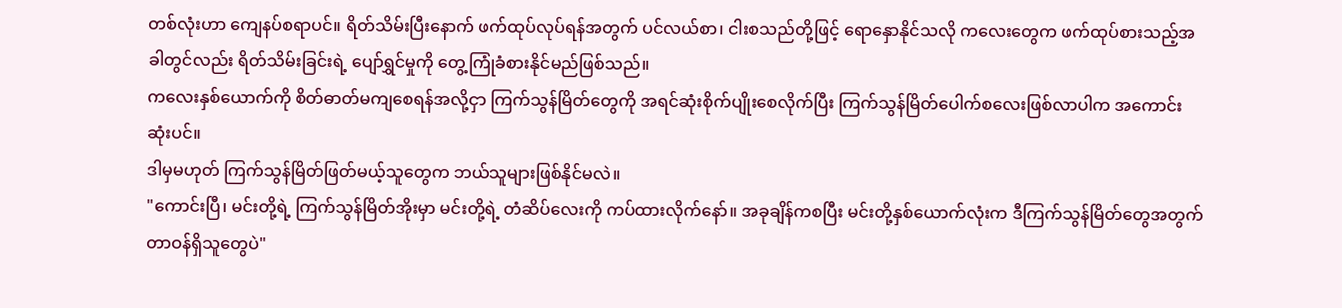တစ်လုံးဟာ ကျေနပ်စရာပင်။ ရိတ်သိမ်းပြီးနောက် ဖက်ထုပ်လုပ်ရန်အတွက် ပင်လယ်စာ၊ ငါးစသည်တို့ဖြင့် ရောနှောနိုင်သလို ကလေးတွေက ဖက်ထုပ်စားသည့်အခါတွင်လည်း ရိတ်သိမ်းခြင်းရဲ့ ပျော်ရွှင်မှုကို တွေ့ကြုံခံစားနိုင်မည်ဖြစ်သည်။
ကလေးနှစ်ယောက်ကို စိတ်ဓာတ်မကျစေရန်အလို့ငှာ ကြက်သွန်မြိတ်တွေကို အရင်ဆုံးစိုက်ပျိုးစေလိုက်ပြီး ကြက်သွန်မြိတ်ပေါက်စလေးဖြစ်လာပါက အကောင်းဆုံးပင်။
ဒါမှမဟုတ် ကြက်သွန်မြိတ်ဖြတ်မယ့်သူတွေက ဘယ်သူများဖြစ်နိုင်မလဲ။
"ကောင်းပြီ၊ မင်းတို့ရဲ့ ကြက်သွန်မြိတ်အိုးမှာ မင်းတို့ရဲ့ တံဆိပ်လေးကို ကပ်ထားလိုက်နော်။ အခုချိန်ကစပြီး မင်းတို့နှစ်ယောက်လုံးက ဒီကြက်သွန်မြိတ်တွေအတွက် တာဝန်ရှိသူတွေပဲ"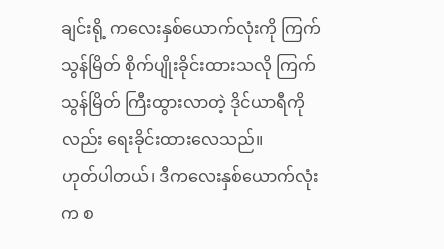ချင်းရို့ ကလေးနှစ်ယောက်လုံးကို ကြက်သွန်မြိတ် စိုက်ပျိုးခိုင်းထားသလို ကြက်သွန်မြိတ် ကြီးထွားလာတဲ့ ဒိုင်ယာရီကိုလည်း ရေးခိုင်းထားလေသည်။
ဟုတ်ပါတယ်၊ ဒီကလေးနှစ်ယောက်လုံးက စ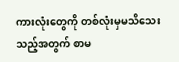ကားလုံးတွေကို တစ်လုံးမှမသိသေးသည့်အတွက် စာမ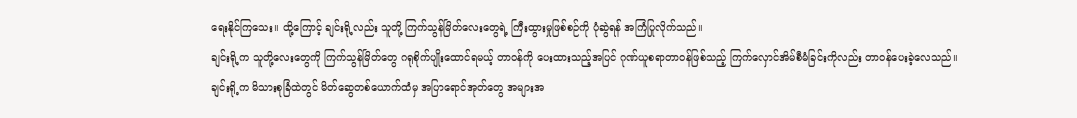ရေးနိုင်ကြသေး။ ထို့ကြောင့် ချင်းရို့လည်း သူတို့ ကြက်သွန်မြိတ်လေးတွေရဲ့ ကြီးထွားမှုဖြစ်စဉ်ကို ပုံဆွဲရန် အကြံပြုလိုက်သည်။
ချင်းရို့က သူတို့လေးတွေကို ကြက်သွန်မြိတ်တွေ ဂရုစိုက်ပျိုးထောင်ရမယ့် တာဝန်ကို ပေးထားသည့်အပြင် ဂုဏ်ယူစရာတာဝန်ဖြစ်သည့် ကြက်လှောင်အိမ်စီမံခြင်းကိုလည်း တာဝန်ပေးခဲ့လေသည်။
ချင်းရို့က မိသားစုခြံထဲတွင် မိတ်ဆွေတစ်ယောက်ထံမှ အပြာရောင်အုတ်တွေ အများအ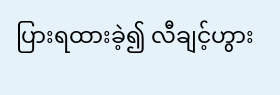ပြားရထားခဲ့၍ လီချင့်ဟွား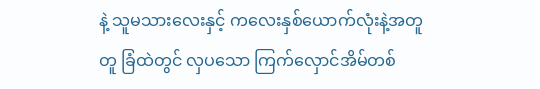နဲ့ သူမသားလေးနှင့် ကလေးနှစ်ယောက်လုံးနဲ့အတူတူ ခြံထဲတွင် လှပသော ကြက်လှောင်အိမ်တစ်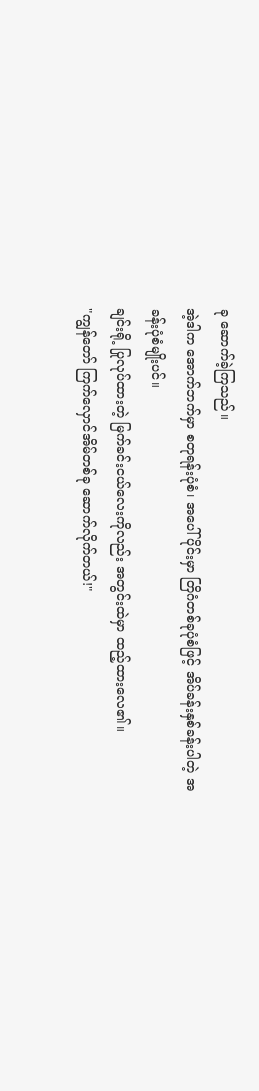ခု ဆောက်ခဲ့ကြသည်။
အဲ့ဒါက အောက်ဘက်မှာ စတုရန်းပုံစံ၊ အပေါ်ပိုင်းမှာ တြိဂံတစ်ခုပုံစံဖြင့် အိပ်ခန်းနှစ်ခန်းပါတဲ့ အခန်းပုံစံမျိုးပင်။
ချင်းရို့ ပြုလုပ်ထားတဲ့ မြက်ခင်းငယ်လေးကိုလည်း အတွင်းထဲမှာ ထည့်ထားလေ၏။
"ကျွန်တော် ကြက်လှောင်အိမ်တစ်ခု ဆောက်လိုက်တယ်!"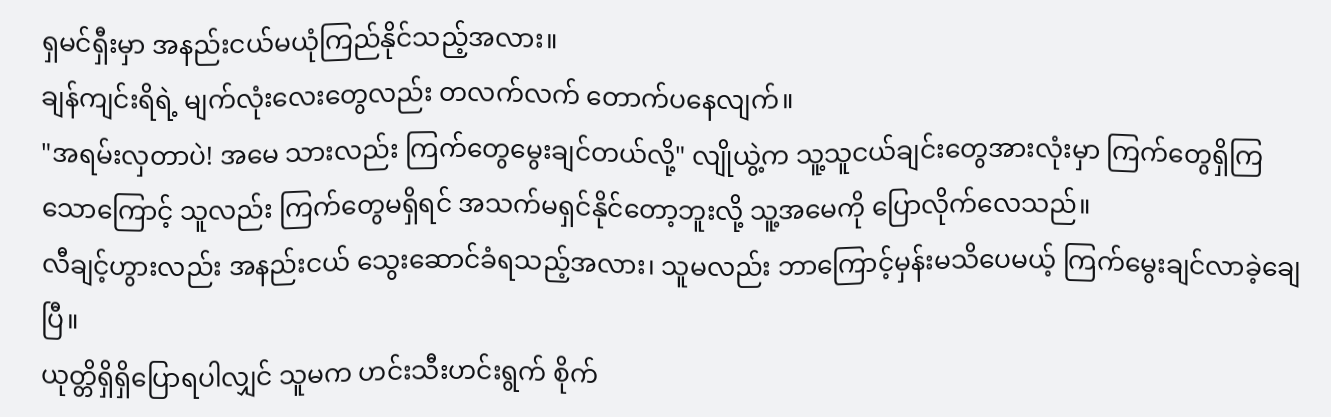ရှမင်ရှီးမှာ အနည်းငယ်မယုံကြည်နိုင်သည့်အလား။
ချန်ကျင်းရိရဲ့ မျက်လုံးလေးတွေလည်း တလက်လက် တောက်ပနေလျက်။
"အရမ်းလှတာပဲ! အမေ သားလည်း ကြက်တွေမွေးချင်တယ်လို့" လျိုယွဲ့က သူ့သူငယ်ချင်းတွေအားလုံးမှာ ကြက်တွေရှိကြသောကြောင့် သူလည်း ကြက်တွေမရှိရင် အသက်မရှင်နိုင်တော့ဘူးလို့ သူ့အမေကို ပြောလိုက်လေသည်။
လီချင့်ဟွားလည်း အနည်းငယ် သွေးဆောင်ခံရသည့်အလား၊ သူမလည်း ဘာကြောင့်မှန်းမသိပေမယ့် ကြက်မွေးချင်လာခဲ့ချေပြီ။
ယုတ္တိရှိရှိပြောရပါလျှင် သူမက ဟင်းသီးဟင်းရွက် စိုက်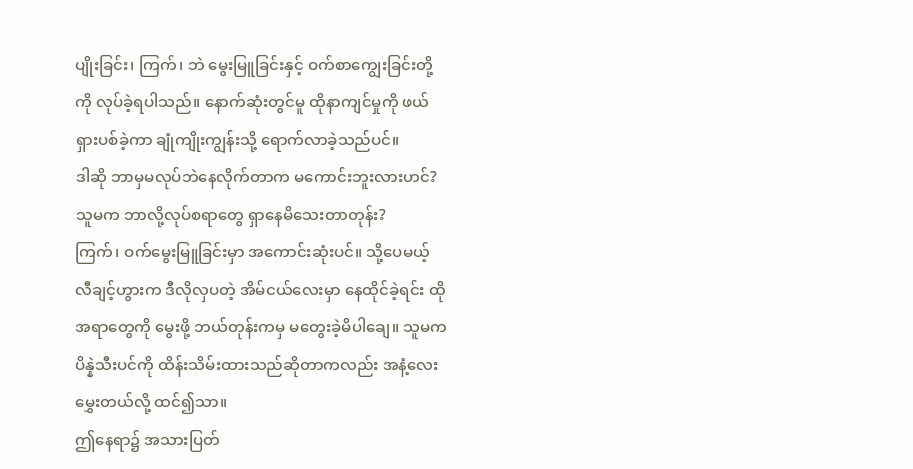ပျိုးခြင်း၊ ကြက်၊ ဘဲ မွေးမြူခြင်းနှင့် ဝက်စာကျွေးခြင်းတို့ကို လုပ်ခဲ့ရပါသည်။ နောက်ဆုံးတွင်မူ ထိုနာကျင်မှုကို ဖယ်ရှားပစ်ခဲ့ကာ ချုံကျိုးကျွန်းသို့ ရောက်လာခဲ့သည်ပင်။
ဒါဆို ဘာမှမလုပ်ဘဲနေလိုက်တာက မကောင်းဘူးလားဟင်? သူမက ဘာလို့လုပ်စရာတွေ ရှာနေမိသေးတာတုန်း?
ကြက်၊ ဝက်မွေးမြူခြင်းမှာ အကောင်းဆုံးပင်။ သို့ပေမယ့် လီချင့်ဟွားက ဒီလိုလှပတဲ့ အိမ်ငယ်လေးမှာ နေထိုင်ခဲ့ရင်း ထိုအရာတွေကို မွေးဖို့ ဘယ်တုန်းကမှ မတွေးခဲ့မိပါချေ။ သူမက ပိန္နဲသီးပင်ကို ထိန်းသိမ်းထားသည်ဆိုတာကလည်း အနံ့လေးမွှေးတယ်လို့ ထင်၍သာ။
ဤနေရာ၌ အသားပြတ်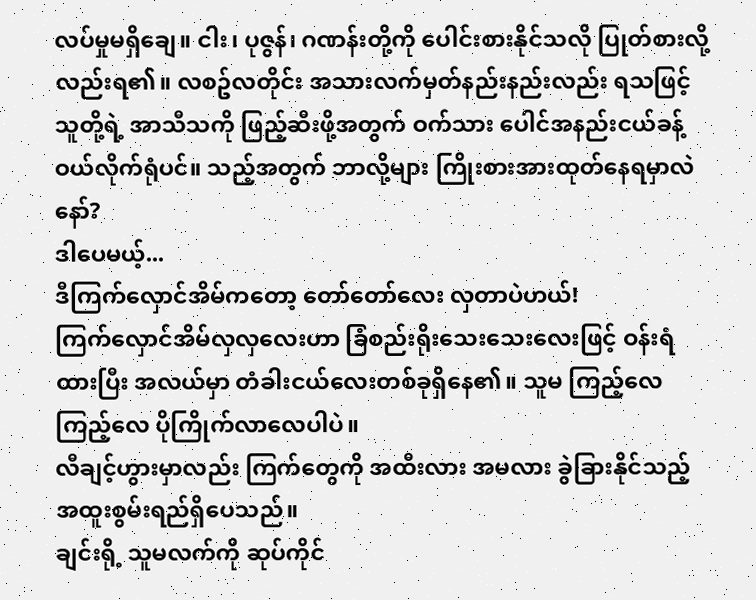လပ်မှုမရှိချေ။ ငါး၊ ပုဇွန်၊ ဂဏန်းတို့ကို ပေါင်းစားနိုင်သလို ပြုတ်စားလို့လည်းရ၏။ လစဥ်လတိုင်း အသားလက်မှတ်နည်းနည်းလည်း ရသဖြင့် သူတို့ရဲ့ အာသီသကို ဖြည့်ဆီးဖို့အတွက် ဝက်သား ပေါင်အနည်းငယ်ခန့် ဝယ်လိုက်ရုံပင်။ သည့်အတွက် ဘာလို့များ ကြိုးစားအားထုတ်နေရမှာလဲနော်?
ဒါပေမယ့်...
ဒီကြက်လှောင်အိမ်ကတော့ တော်တော်လေး လှတာပဲဟယ်!
ကြက်လှောင်အိမ်လှလှလေးဟာ ခြံစည်းရိုးသေးသေးလေးဖြင့် ဝန်းရံထားပြီး အလယ်မှာ တံခါးငယ်လေးတစ်ခုရှိနေ၏။ သူမ ကြည့်လေ ကြည့်လေ ပိုကြိုက်လာလေပါပဲ။
လီချင့်ဟွားမှာလည်း ကြက်တွေကို အထီးလား အမလား ခွဲခြားနိုင်သည့် အထူးစွမ်းရည်ရှိပေသည်။
ချင်းရို့ သူမလက်ကို ဆုပ်ကိုင်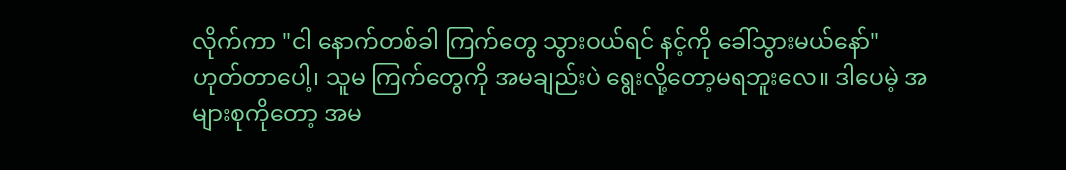လိုက်ကာ "ငါ နောက်တစ်ခါ ကြက်တွေ သွားဝယ်ရင် နင့်ကို ခေါ်သွားမယ်နော်"
ဟုတ်တာပေါ့၊ သူမ ကြက်တွေကို အမချည်းပဲ ရွေးလို့တော့မရဘူးလေ။ ဒါပေမဲ့ အများစုကိုတော့ အမ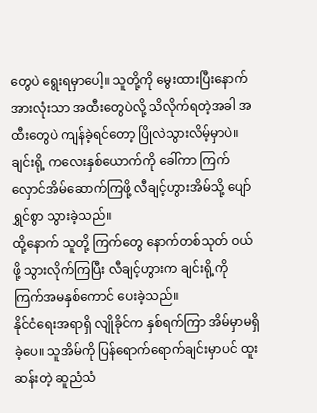တွေပဲ ရွေးရမှာပေါ့။ သူတို့ကို မွေးထားပြီးနောက် အားလုံးသာ အထီးတွေပဲလို့ သိလိုက်ရတဲ့အခါ အထီးတွေပဲ ကျန်ခဲ့ရင်တော့ ပြိုလဲသွားလိမ့်မှာပဲ။
ချင်းရို့ ကလေးနှစ်ယောက်ကို ခေါ်ကာ ကြက်လှောင်အိမ်ဆောက်ကြဖို့ လီချင့်ဟွားအိမ်သို့ ပျော်ရွှင်စွာ သွားခဲ့သည်။
ထို့နောက် သူတို့ ကြက်တွေ နောက်တစ်သုတ် ဝယ်ဖို့ သွားလိုက်ကြပြီး လီချင့်ဟွားက ချင်းရို့ကို ကြက်အမနှစ်ကောင် ပေးခဲ့သည်။
နိုင်ငံရေးအရာရှိ လျိုခိုင်က နှစ်ရက်ကြာ အိမ်မှာမရှိခဲ့ပေ။ သူအိမ်ကို ပြန်ရောက်ရောက်ချင်းမှာပင် ထူးဆန်းတဲ့ ဆူညံသံ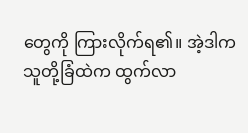တွေကို ကြားလိုက်ရ၏။ အဲ့ဒါက သူတို့ခြံထဲက ထွက်လာ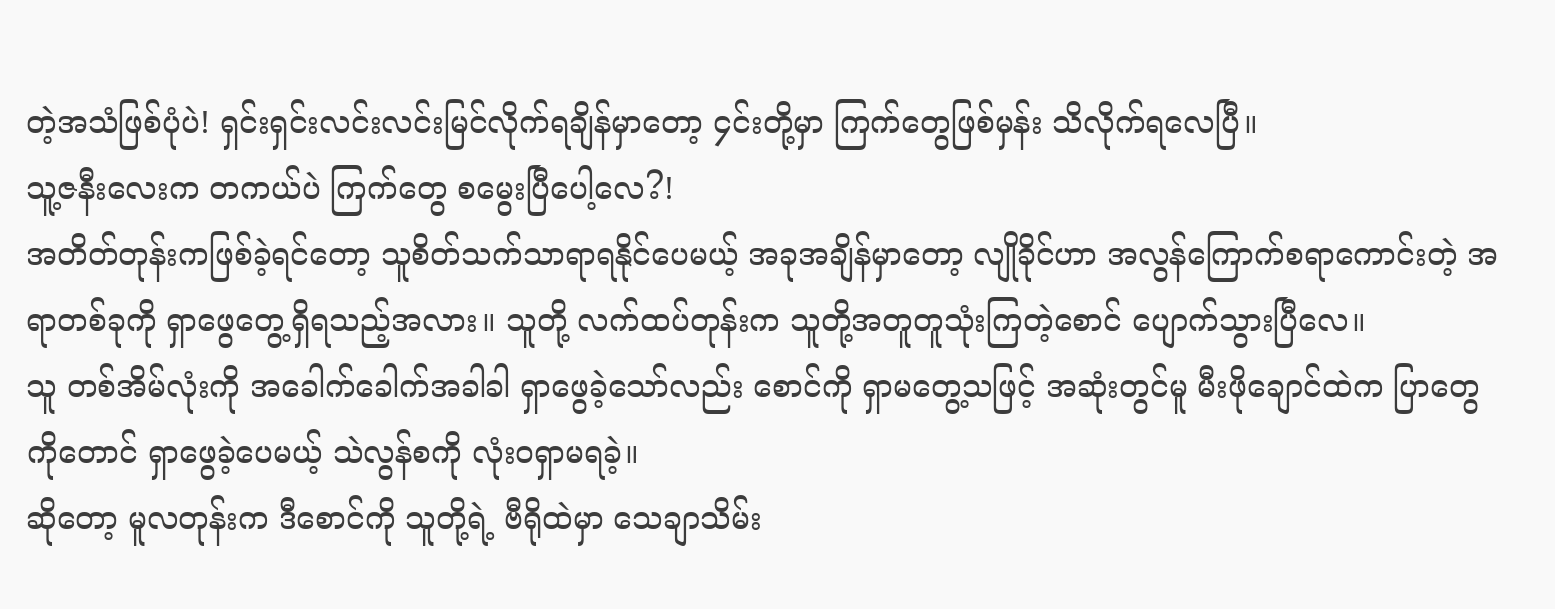တဲ့အသံဖြစ်ပုံပဲ! ရှင်းရှင်းလင်းလင်းမြင်လိုက်ရချိန်မှာတော့ ၄င်းတို့မှာ ကြက်တွေဖြစ်မှန်း သိလိုက်ရလေပြီ။
သူ့ဇနီးလေးက တကယ်ပဲ ကြက်တွေ စမွေးပြီပေါ့လေ?!
အတိတ်တုန်းကဖြစ်ခဲ့ရင်တော့ သူစိတ်သက်သာရာရနိုင်ပေမယ့် အခုအချိန်မှာတော့ လျိုခိုင်ဟာ အလွန်ကြောက်စရာကောင်းတဲ့ အရာတစ်ခုကို ရှာဖွေတွေ့ရှိရသည့်အလား။ သူတို့ လက်ထပ်တုန်းက သူတို့အတူတူသုံးကြတဲ့စောင် ပျောက်သွားပြီလေ။
သူ တစ်အိမ်လုံးကို အခေါက်ခေါက်အခါခါ ရှာဖွေခဲ့သော်လည်း စောင်ကို ရှာမတွေ့သဖြင့် အဆုံးတွင်မူ မီးဖိုချောင်ထဲက ပြာတွေကိုတောင် ရှာဖွေခဲ့ပေမယ့် သဲလွန်စကို လုံးဝရှာမရခဲ့။
ဆိုတော့ မူလတုန်းက ဒီစောင်ကို သူတို့ရဲ့ ဗီရိုထဲမှာ သေချာသိမ်း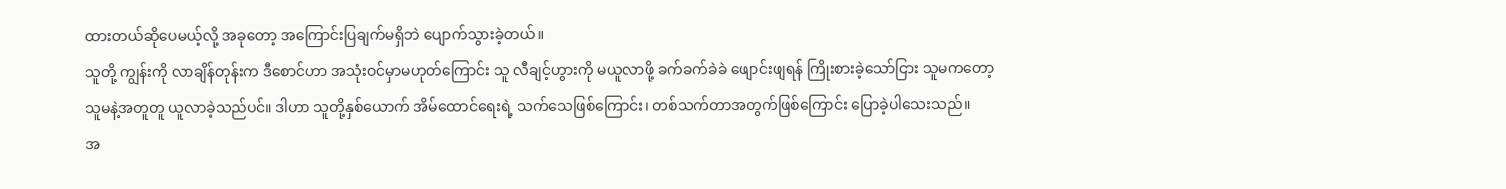ထားတယ်ဆိုပေမယ့်လို့ အခုတော့ အကြောင်းပြချက်မရှိဘဲ ပျောက်သွားခဲ့တယ်။
သူတို့ ကျွန်းကို လာချိန်တုန်းက ဒီစောင်ဟာ အသုံးဝင်မှာမဟုတ်ကြောင်း သူ လီချင့်ဟွားကို မယူလာဖို့ ခက်ခက်ခဲခဲ ဖျောင်းဖျရန် ကြိုးစားခဲ့သော်ငြား သူမကတော့ သူမနဲ့အတူတူ ယူလာခဲ့သည်ပင်။ ဒါဟာ သူတို့နှစ်ယောက် အိမ်ထောင်ရေးရဲ့ သက်သေဖြစ်ကြောင်း၊ တစ်သက်တာအတွက်ဖြစ်ကြောင်း ပြောခဲ့ပါသေးသည်။
အ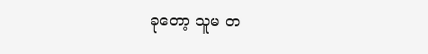ခုတော့ သူမ တ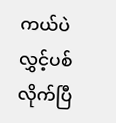ကယ်ပဲ လွှင့်ပစ်လိုက်ပြီ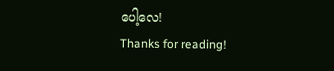ပေါ့လေ!
Thanks for reading!